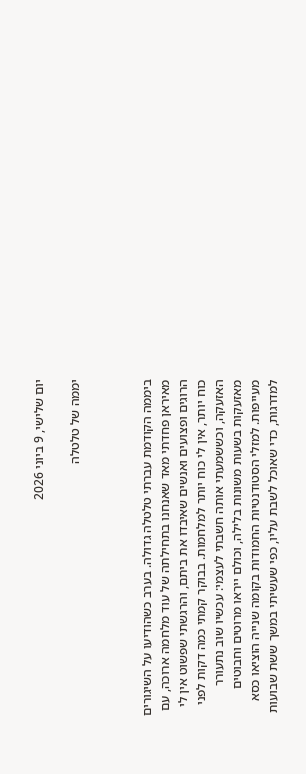יום שלישי, 9 ביוני 2026

יממה של טלטלה



ביממה הקודמת עברתי טלטלה גדולה. בערב כשהודיעו על השיגורים מאיראן פחדתי מאד שאנחנו בתחילתה של עוד מלחמה ארוכה, עם הרוגים ופצועים ואנשים שאיבדו את ביתם, והרגשתי שפשוט אין לי כוח יותר, אין לי כוח יותר למלחמות. בבוקר קמתי כמה דקות לפני האזעקה, וכששמעתי אותה חשבתי לעצמי: עכשיו שוב נתעורר מאזעקות בשעות משונות בלילה, וכולם ייראו מרוטים וחבוטים מעייפות. למזלי הסטודנטיות החמודות בקומה שנייה הוציאו כסא למדרגות, כדי שאוכל לשבת עליו, כפי שעשיתי במשך ששת שבועות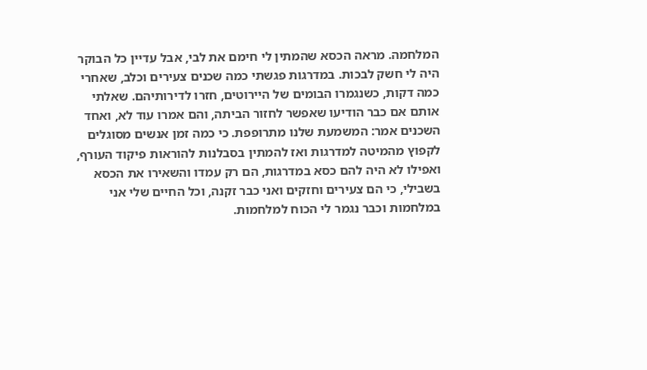המלחמה. מראה הכסא שהמתין לי חימם את לבי, אבל עדיין כל הבוקר היה לי חשק לבכות. במדרגות פגשתי כמה שכנים צעירים וכלב, שאחרי כמה דקות, כשנגמרו הבומים של היירוטים, חזרו לדירותיהם. שאלתי אותם אם כבר הודיעו שאפשר לחזור הביתה, והם אמרו עוד לא, ואחד השכנים אמר: המשמעת שלנו מתרופפת. כי כמה זמן אנשים מסוגלים לקפוץ מהמיטה למדרגות ואז להמתין בסבלנות להוראות פיקוד העורף, ואפילו לא היה להם כסא במדרגות, הם רק עמדו והשאירו את הכסא בשבילי, כי הם צעירים וחזקים ואני כבר זקנה, וכל החיים שלי אני במלחמות וכבר נגמר לי הכוח למלחמות.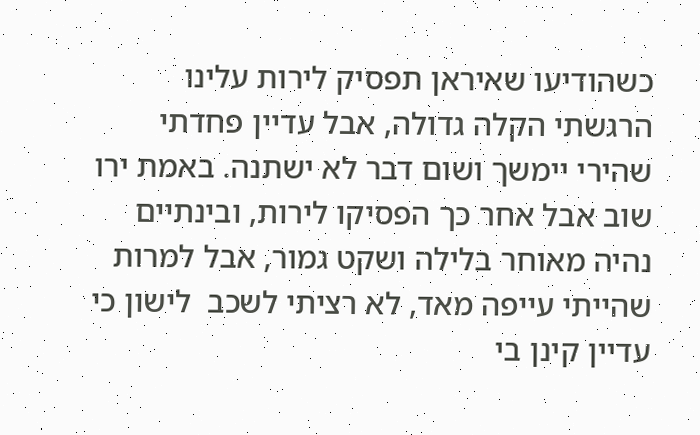כשהודיעו שאיראן תפסיק לירות עלינו הרגשתי הקלה גדולה, אבל עדיין פחדתי שהירי יימשך ושום דבר לא ישתנה. באמת ירו שוב אבל אחר כך הפסיקו לירות, ובינתיים נהיה מאוחר בלילה ושקט גמור, אבל למרות שהייתי עייפה מאד, לא רציתי לשכב  לישון כי עדיין קינן בי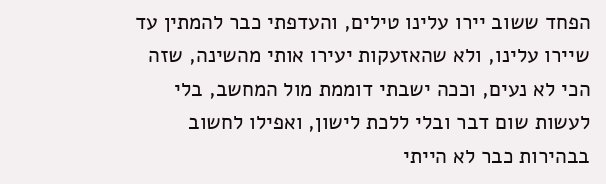הפחד ששוב יירו עלינו טילים, והעדפתי כבר להמתין עד שיירו עלינו, ולא שהאזעקות יעירו אותי מהשינה, שזה הכי לא נעים, וככה ישבתי דוממת מול המחשב, בלי לעשות שום דבר ובלי ללכת לישון, ואפילו לחשוב בבהירות כבר לא הייתי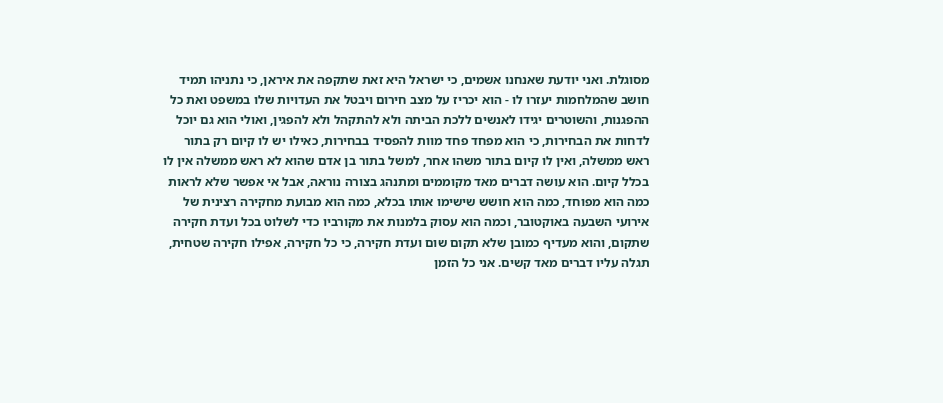מסוגלת. ואני יודעת שאנחנו אשמים, כי ישראל היא זאת שתקפה את איראן, כי נתניהו תמיד חושב שהמלחמות יעזרו לו - הוא יכריז על מצב חירום ויבטל את העדויות שלו במשפט ואת כל ההפגנות, והשוטרים יגידו לאנשים ללכת הביתה ולא להתקהל ולא להפגין, ואולי הוא גם יוכל לדחות את הבחירות, כי הוא מפחד פחד מוות להפסיד בבחירות, כאילו יש לו קיום רק בתור ראש ממשלה, ואין לו קיום בתור משהו אחר, למשל בתור בן אדם שהוא לא ראש ממשלה אין לו בכלל קיום. הוא עושה דברים מאד מקוממים ומתנהג בצורה נוראה, אבל אי אפשר שלא לראות כמה הוא מפוחד, כמה הוא חושש שישימו אותו בכלא, כמה הוא מבועת מחקירה רצינית של אירועי השבעה באוקטובר, וכמה הוא עסוק בלמנות את מקורביו כדי לשלוט בכל ועדת חקירה שתקום, והוא מעדיף כמובן שלא תקום שום ועדת חקירה, כי כל חקירה, אפילו חקירה שטחית, תגלה עליו דברים מאד קשים. אני כל הזמן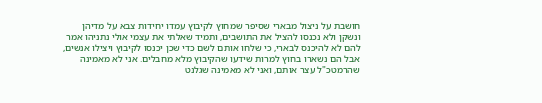חושבת על ניצול מבארי שסיפר שמחוץ לקיבוץ עמדו יחידות צבא על מדיהן ונשקן ולא נכנסו להציל את התושבים, ותמיד שאלתי את עצמי אולי נתניהו אמר להם לא להיכנס לבארי, כי שלחו אותם לשם כדי שכן יכנסו לקיבוץ ויצילו אנשים, אבל הם נשארו בחוץ למרות שידעו שהקיבוץ מלא מחבלים. אני לא מאמינה שהרמטכ"ל עצר אותם, ואני לא מאמינה שגלנט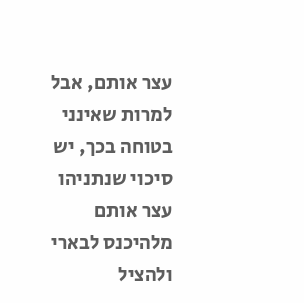עצר אותם, אבל למרות שאינני בטוחה בכך, יש סיכוי שנתניהו עצר אותם מלהיכנס לבארי ולהציל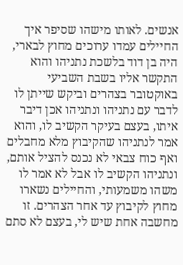אנשים. לאותו מישהו שסיפר איך החיילים עמדו ערוכים מחוץ לבארי, היה בן דוד בלשכת נתניהו והוא התקשר אליו בשבת השביעי באוקטובר בצהרים וביקש שייתן לו לדבר עם נתניהו ונתניהו אכן דיבר איתו, בעצם בעיקר הקשיב לו, והוא אמר לנתניהו שהקיבוץ מלא מחבלים ואף כוח צבאי לא נכנס להציל אותם, ונתניהו הקשיב לו אבל לא אמר לו משהו משמעותי, והחיילים נשארו מחוץ לקיבוץ עד אחר הצהרים. זו מחשבה אחת שיש לי, בעצם לא סתם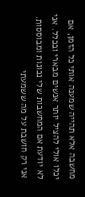מחשבה אלא תהייה שמענה אותי כל הזמן, אם יכלו אולי להציל יותר אנשים מבארי ובכלל. אני לא יודעת אם המחשבות שלי נכונות ומבוססות. אני רק חושבת על מה ששמעתי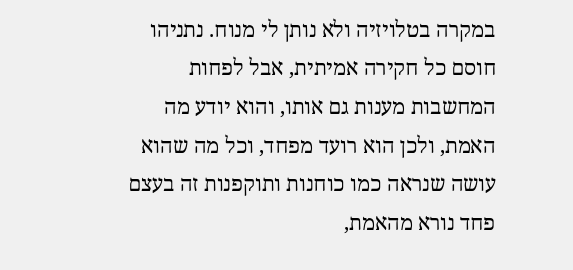במקרה בטלויזיה ולא נותן לי מנוח. נתניהו חוסם כל חקירה אמיתית, אבל לפחות המחשבות מענות גם אותו, והוא יודע מה האמת, ולכן הוא רועד מפחד, וכל מה שהוא עושה שנראה כמו כוחנות ותוקפנות זה בעצם פחד נורא מהאמת,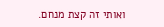ואותי זה קצת מנחם.